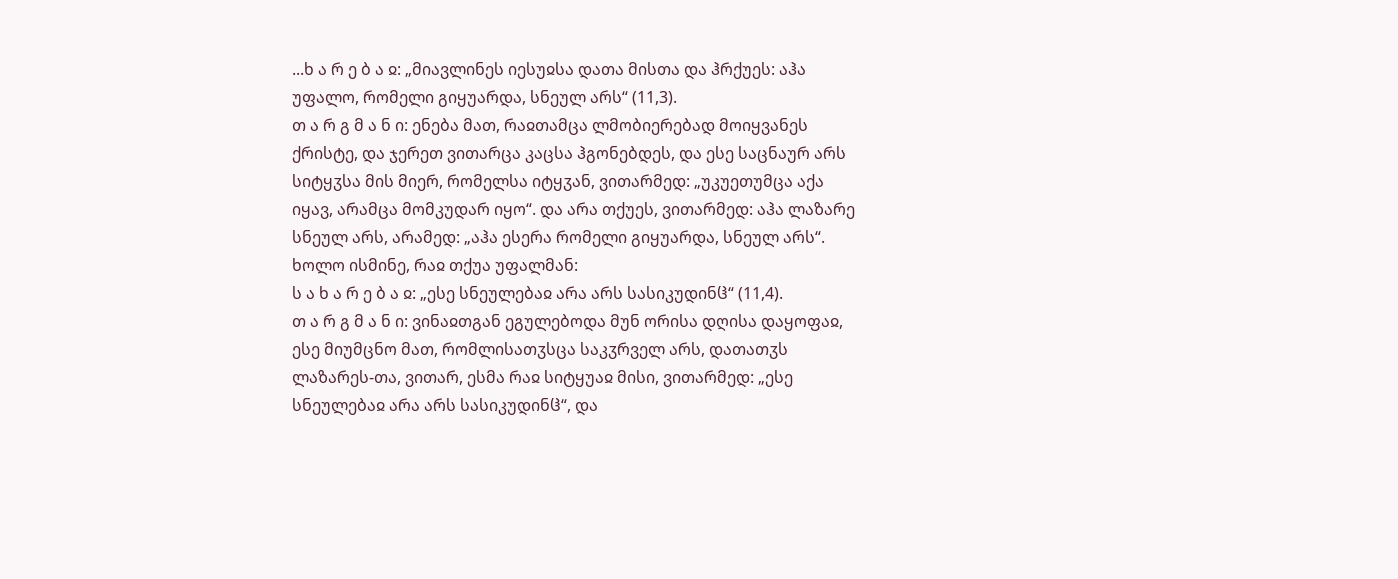...ხ ა რ ე ბ ა ჲ: „მიავლინეს იესუჲსა დათა მისთა და ჰრქუეს: აჰა უფალო, რომელი გიყუარდა, სნეულ არს“ (11,3).
თ ა რ გ მ ა ნ ი: ენება მათ, რაჲთამცა ლმობიერებად მოიყვანეს ქრისტე, და ჯერეთ ვითარცა კაცსა ჰგონებდეს, და ესე საცნაურ არს სიტყჳსა მის მიერ, რომელსა იტყჳან, ვითარმედ: „უკუეთუმცა აქა იყავ, არამცა მომკუდარ იყო“. და არა თქუეს, ვითარმედ: აჰა ლაზარე სნეულ არს, არამედ: „აჰა ესერა რომელი გიყუარდა, სნეულ არს“. ხოლო ისმინე, რაჲ თქუა უფალმან:
ს ა ხ ა რ ე ბ ა ჲ: „ესე სნეულებაჲ არა არს სასიკუდინჱ“ (11,4).
თ ა რ გ მ ა ნ ი: ვინაჲთგან ეგულებოდა მუნ ორისა დღისა დაყოფაჲ, ესე მიუმცნო მათ, რომლისათჳსცა საკჳრველ არს, დათათჳს ლაზარეს-თა, ვითარ, ესმა რაჲ სიტყუაჲ მისი, ვითარმედ: „ესე სნეულებაჲ არა არს სასიკუდინჱ“, და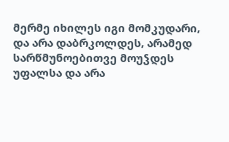მერმე იხილეს იგი მომკუდარი, და არა დაბრკოლდეს, არამედ სარწმუნოებითვე მოუჴდეს უფალსა და არა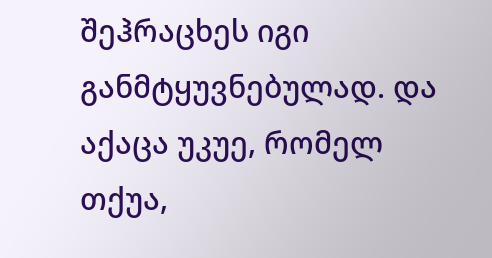შეჰრაცხეს იგი განმტყუვნებულად. და აქაცა უკუე, რომელ თქუა,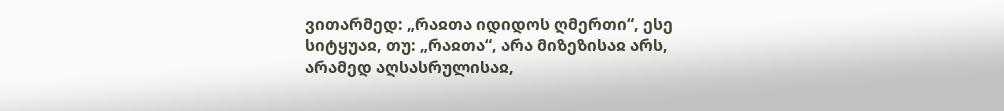ვითარმედ: „რაჲთა იდიდოს ღმერთი“, ესე სიტყუაჲ, თუ: „რაჲთა“, არა მიზეზისაჲ არს, არამედ აღსასრულისაჲ,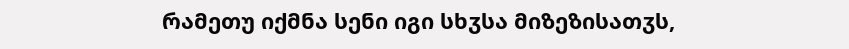რამეთუ იქმნა სენი იგი სხჳსა მიზეზისათჳს,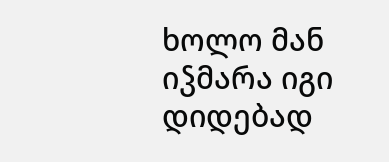ხოლო მან იჴმარა იგი დიდებად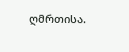ღმრთისა.